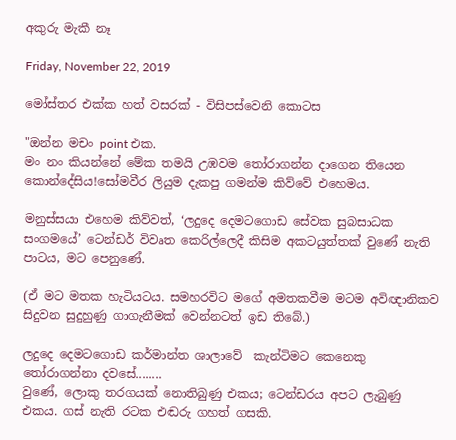අකුරු මැකී නෑ

Friday, November 22, 2019

මෝස්‌තර එක්ක හත් වසරක් - විසිපස්වෙනි කොටස

"ඔන්න මචං point එක.
මං නං කියන්නේ මේක තමයි උඹවම තෝරාගන්න දාගෙන තියෙන කොන්දේසිය!සෝමවීර ලියුම දැකපු ගමන්ම කිව්වේ එහෙමය.

මනුස්සයා එහෙම කිව්වත්, ‘ලදුදෙ දෙමටගොඩ සේවක සුබසාධක සංගමයේ’ ටෙන්ඩර් විවෘත කෙරිල්ලෙදී කිසිම අකටයුත්තක් වුණේ නැති පාටය, මට පෙනුණේ.

(ඒ මට මතක හැටියටය. සමහරවිට මගේ අමතකවීම මටම අවිඥානිකව සිදුවන සුදුහුණු ගාගැනීමක් වෙන්නටත් ඉඩ තිබේ.)

ලදුදෙ දෙමටගොඩ කර්මාන්ත ශාලාවේ  කැන්ටිමට කෙනෙකු තෝරාගන්නා දවසේ........
වුණේ, ලොකු තරගයක් නොතිබුණු එකය; ටෙන්ඩරය අපට ලැබුණු එකය. ගස් නැති රටක එඬරු ගහත් ගසකි.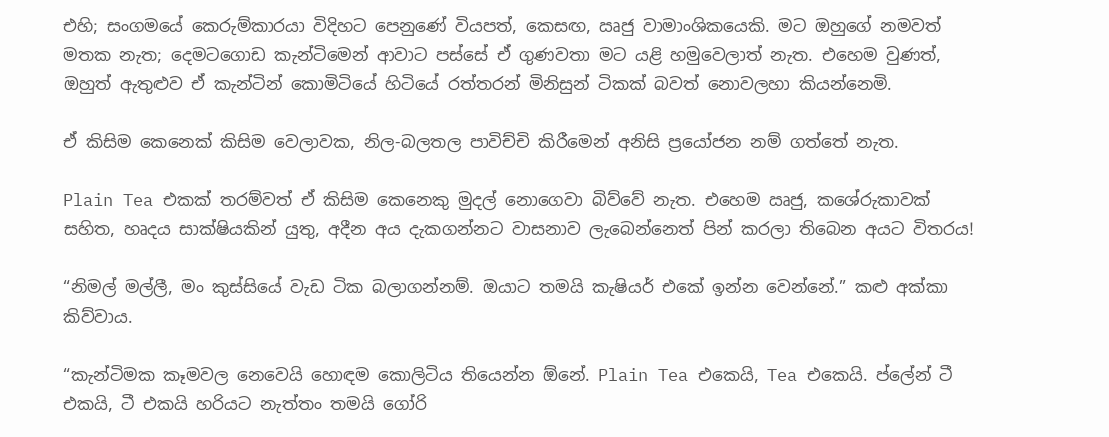එහි; සංගමයේ කෙරුම්කාරයා විදිහට පෙනුණේ වියපත්, කෙසඟ, ඍජු වාමාංශිකයෙකි. මට ඔහුගේ නමවත් මතක නැත; දෙමටගොඩ කැන්ටිමෙන් ආවාට පස්සේ ඒ ගුණවතා මට යළි හමුවෙලාත් නැත. එහෙම වුණත්, ඔහුත් ඇතුළුව ඒ කැන්ටින් කොමිටියේ හිටියේ රත්තරන් මිනිසුන් ටිකක් බවත් නොවලහා කියන්නෙමි.

ඒ කිසිම කෙනෙක් කිසිම වෙලාවක, නිල-බලතල පාවිච්චි කිරීමෙන් අනිසි ප්‍රයෝජන නම් ගත්තේ නැත.

Plain Tea එකක් තරම්වත් ඒ කිසිම කෙනෙකු මුදල් නොගෙවා බිව්වේ නැත. එහෙම ඍජු, කශේරුකාවක් සහිත, හෘදය සාක්ෂියකින් යුතු, අදීන අය දැකගන්නට වාසනාව ලැබෙන්නෙත් පින් කරලා තිබෙන අයට විතරය!

“නිමල් මල්ලී, මං කුස්සියේ වැඩ ටික බලාගන්නම්. ඔයාට තමයි කැෂියර් එකේ ඉන්න වෙන්නේ.” කළු අක්කා කිව්වාය.

“කැන්ටිමක කෑමවල නෙවෙයි හොඳම කොලිටිය තියෙන්න ඕනේ. Plain Tea එකෙයි, Tea එකෙයි. ප්ලේන් ටී එකයි, ටී එකයි හරියට නැත්තං තමයි ගෝරි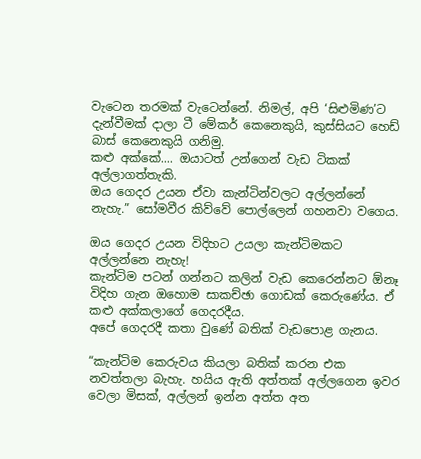වැටෙන තරමක් වැටෙන්නේ. නිමල්, අපි ‘සිළුමිණ’ට දැන්වීමක් දාලා ටී මේකර් කෙනෙකුයි, කුස්සියට හෙඩ් බාස් කෙනෙකුයි ගනිමු.
කළු අක්කේ.... ඔයාටත් උන්ගෙන් වැඩ ටිකක් අල්ලාගත්තැකි.
ඔය ගෙදර උයන ඒවා කැන්ටින්වලට අල්ලන්නේ නැහැ.” සෝමවීර කිව්වේ පොල්ලෙන් ගහනවා වගෙය.

ඔය ගෙදර උයන විදිහට උයලා කැන්ටිමකට අල්ලන්නෙ නැහැ!
කැන්ටිම පටන් ගන්නට කලින් වැඩ කෙරෙන්නට ඕනෑ විදිහ ගැන ඔහොම සාකච්ඡා ගොඩක් කෙරුණේය. ඒ කළු අක්කලාගේ ගෙදරදීය.
අපේ ගෙදරදී කතා වුණේ බතික් වැඩපොළ ගැනය.

“කැන්ටිම කෙරුවය කියලා බතික් කරන එක නවත්තලා බැහැ. හයිය ඇති අත්තක් අල්ලගෙන ඉවර වෙලා මිසක්, අල්ලන් ඉන්න අත්ත අත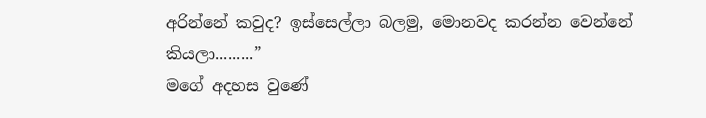අරින්නේ කවුද? ඉස්සෙල්ලා බලමු, මොනවද කරන්න වෙන්නේ කියලා.........”
මගේ අදහස වුණේ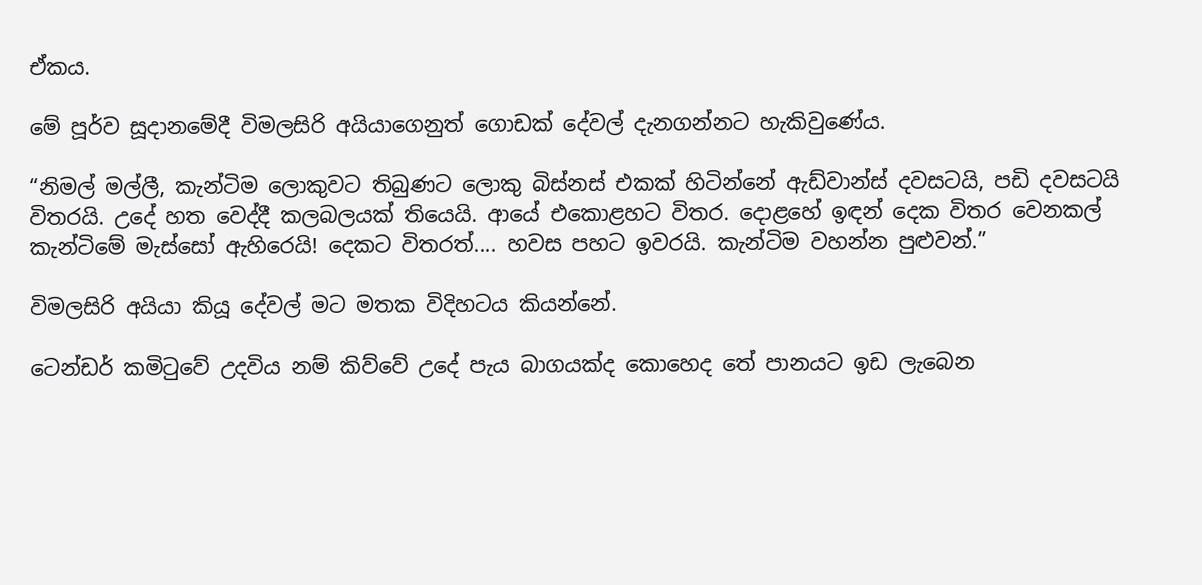ඒකය.

මේ පූර්ව සූදානමේදී විමලසිරි අයියාගෙනුත් ගොඩක් දේවල් දැනගන්නට හැකිවුණේය.

“නිමල් මල්ලී, කැන්ටිම ලොකුවට තිබුණට ලොකු බිස්නස් එකක් හිටින්නේ ඇඩ්වාන්ස් දවසටයි, පඩි දවසටයි විතරයි. උදේ හත වෙද්දී කලබලයක් තියෙයි. ආයේ එකොළහට විතර. දොළහේ ඉඳන් දෙක විතර වෙනකල් කැන්ටිමේ මැස්සෝ ඇහිරෙයි! දෙකට විතරත්.... හවස පහට ඉවරයි. කැන්ටිම වහන්න පුළුවන්.”

විමලසිරි අයියා කියූ දේවල් මට මතක විදිහටය කියන්නේ.

ටෙන්ඩර් කමිටුවේ උදවිය නම් කිව්වේ උදේ පැය බාගයක්ද කොහෙද තේ පානයට ඉඩ ලැබෙන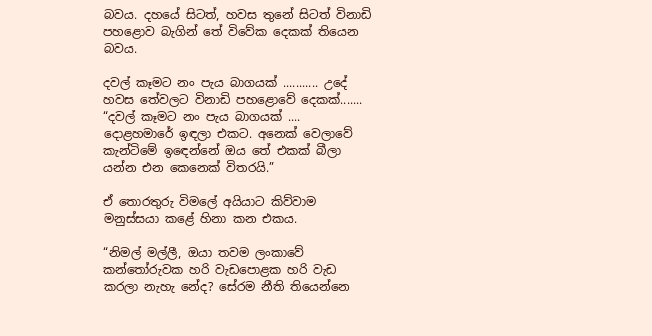බවය. දහයේ සිටත්, හවස තුනේ සිටත් විනාඩි පහළොව බැගින් තේ විවේක දෙකක් තියෙන බවය.

දවල් කෑමට නං පැය බාගයක් ........... උදේ හවස තේවලට විනාඩි පහළොවේ දෙකක්.......
“දවල් කෑමට නං පැය බාගයක් .... දොළහමාරේ ඉඳලා එකට. අනෙක් වෙලාවේ කැන්ටිමේ ඉඳෙන්නේ ඔය තේ එකක් බීලා යන්න එන කෙනෙක් විතරයි.”

ඒ තොරතුරු විමලේ අයියාට කිව්වාම මනුස්සයා කළේ හිනා කන එකය.

“නිමල් මල්ලී, ඔයා තවම ලංකාවේ කන්තෝරුවක හරි වැඩපොළක හරි වැඩ කරලා නැහැ නේද? සේරම නීති තියෙන්නෙ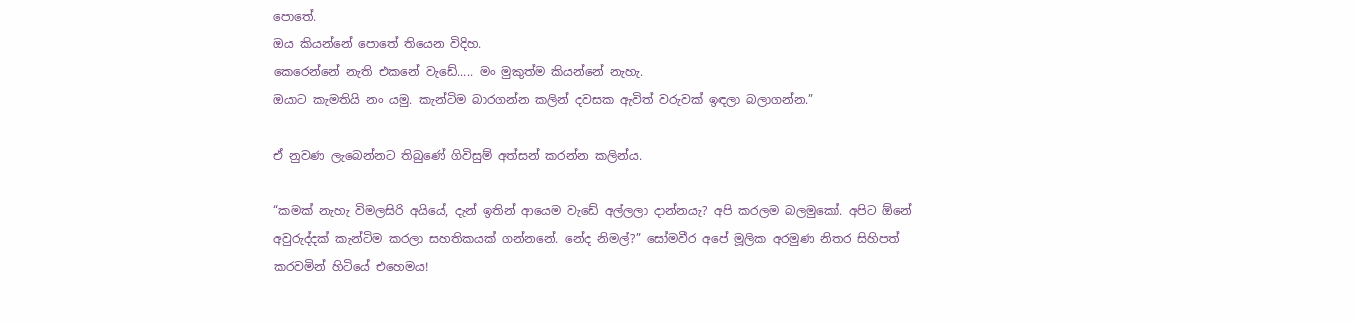පොතේ.
ඔය කියන්නේ පොතේ තියෙන විදිහ.
කෙරෙන්නේ නැති එකනේ වැඩේ..... මං මුකුත්ම කියන්නේ නැහැ.
ඔයාට කැමතියි නං යමු. කැන්ටිම බාරගන්න කලින් දවසක ඇවිත් වරුවක් ඉඳලා බලාගන්න.”

ඒ නුවණ ලැබෙන්නට තිබුණේ ගිවිසුම් අත්සන් කරන්න කලින්ය.

“කමක් නැහැ විමලසිරි අයියේ, දැන් ඉතින් ආයෙම වැඩේ අල්ලලා දාන්නයැ? අපි කරලම බලමුකෝ. අපිට ඕනේ අවුරුද්දක් කැන්ටිම කරලා සහතිකයක් ගන්නනේ. නේද නිමල්?” සෝමවීර අපේ මූලික අරමුණ නිතර සිහිපත් කරවමින් හිටියේ එහෙමය!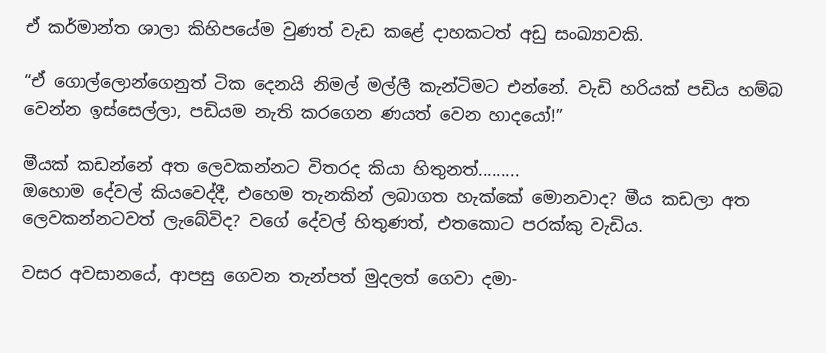ඒ කර්මාන්ත ශාලා කිහිපයේම වුණත් වැඩ කළේ දාහකටත් අඩු සංඛ්‍යාවකි.

“ඒ ගොල්ලොන්ගෙනුත් ටික දෙනයි නිමල් මල්ලී කැන්ටිමට එන්නේ. වැඩි හරියක් පඩිය හම්බ වෙන්න ඉස්සෙල්ලා, පඩියම නැති කරගෙන ණයත් වෙන හාදයෝ!”

මීයක් කඩන්නේ අත ලෙවකන්නට විතරද කියා හිතුනත්.........
ඔහොම දේවල් කියවෙද්දී, එහෙම තැනකින් ලබාගත හැක්කේ මොනවාද? මීය කඩලා අත ලෙවකන්නටවත් ලැබේවිද? වගේ දේවල් හිතුණත්, එතකොට පරක්කු වැඩිය.

වසර අවසානයේ, ආපසු ගෙවන තැන්පත් මුදලත් ගෙවා දමා-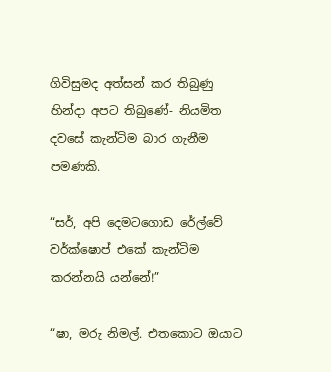ගිවිසුමද අත්සන් කර තිබුණු හින්දා අපට තිබුණේ- නියමිත දවසේ කැන්ටිම බාර ගැනීම පමණකි.

“සර්, අපි දෙමටගොඩ රේල්වේ වර්ක්ෂොප් එකේ කැන්ටිම කරන්නයි යන්නේ!”

“ෂා, මරු නිමල්. එතකොට ඔයාට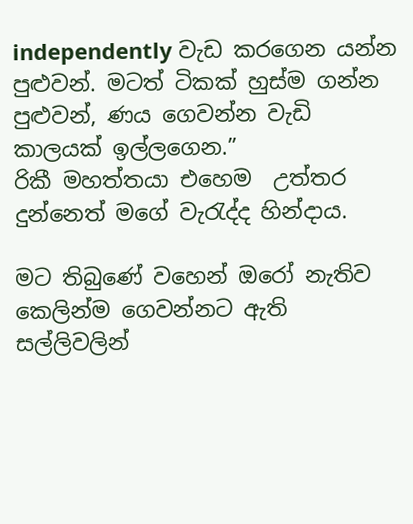independently වැඩ කරගෙන යන්න පුළුවන්. මටත් ටිකක් හුස්ම ගන්න පුළුවන්, ණය ගෙවන්න වැඩි කාලයක් ඉල්ලගෙන.”
රිකී මහත්තයා එහෙම  උත්තර දුන්නෙත් මගේ වැරැද්ද හින්දාය.

මට තිබුණේ වහෙන් ඔරෝ නැතිව කෙලින්ම ගෙවන්නට ඇති සල්ලිවලින්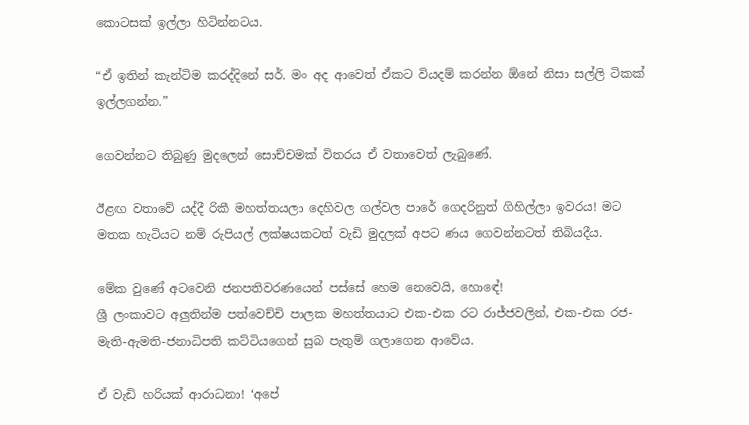කොටසක් ඉල්ලා හිටින්නටය.

“ඒ ඉතින් කැන්ටිම කරද්දිනේ සර්. මං අද ආවෙත් ඒකට වියදම් කරන්න ඕනේ නිසා සල්ලි ටිකක් ඉල්ලගන්න.”

ගෙවන්නට තිබුණු මුදලෙන් සොච්චමක් විතරය ඒ වතාවෙත් ලැබුණේ.

ඊළඟ වතාවේ යද්දී රිකී මහත්තයලා දෙහිවල ගල්වල පාරේ ගෙදරිනුත් ගිහිල්ලා ඉවරය! මට මතක හැටියට නම් රුපියල් ලක්ෂයකටත් වැඩි මුදලක් අපට ණය ගෙවන්නටත් තිබියදීය.

මේක වුණේ අටවෙනි ජනපතිවරණයෙන් පස්සේ හෙම නෙවෙයි, හොඳේ!
ශ්‍රී ලංකාවට අලුතින්ම පත්වෙච්චි පාලක මහත්තයාට එක-එක රට රාජ්ජවලින්, එක-එක රජ-මැති-ඇමති-ජනාධිපති කට්ටියගෙන් සුබ පැතුම් ගලාගෙන ආවේය.

ඒ වැඩි හරියක් ආරාධනා! ‘අපේ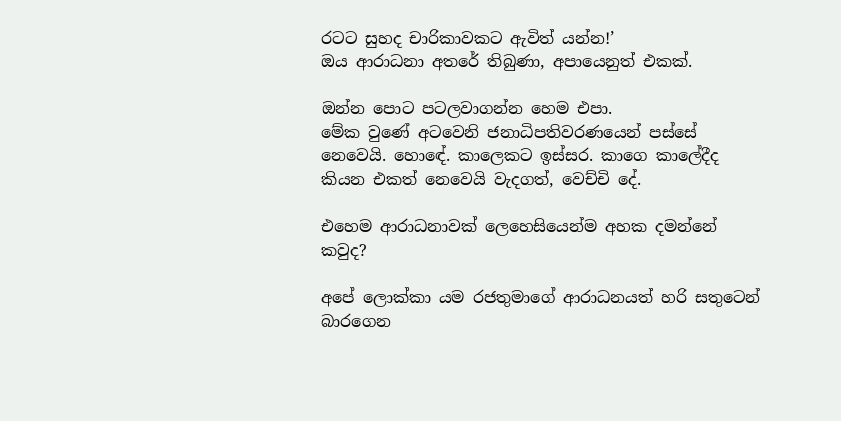රටට සුහද චාරිකාවකට ඇවිත් යන්න!’
ඔය ආරාධනා අතරේ තිබුණා, අපායෙනුත් එකක්.

ඔන්න පොට පටලවාගන්න හෙම එපා.
මේක වුණේ අටවෙනි ජනාධිපතිවරණයෙන් පස්සේ නෙවෙයි. හොඳේ. කාලෙකට ඉස්සර. කාගෙ කාලේදීද කියන එකත් නෙවෙයි වැදගත්, වෙච්චි දේ.

එහෙම ආරාධනාවක් ලෙහෙසියෙන්ම අහක දමන්නේ කවුද?

අපේ ලොක්කා යම රජතුමාගේ ආරාධනයත් හරි සතුටෙන් බාරගෙන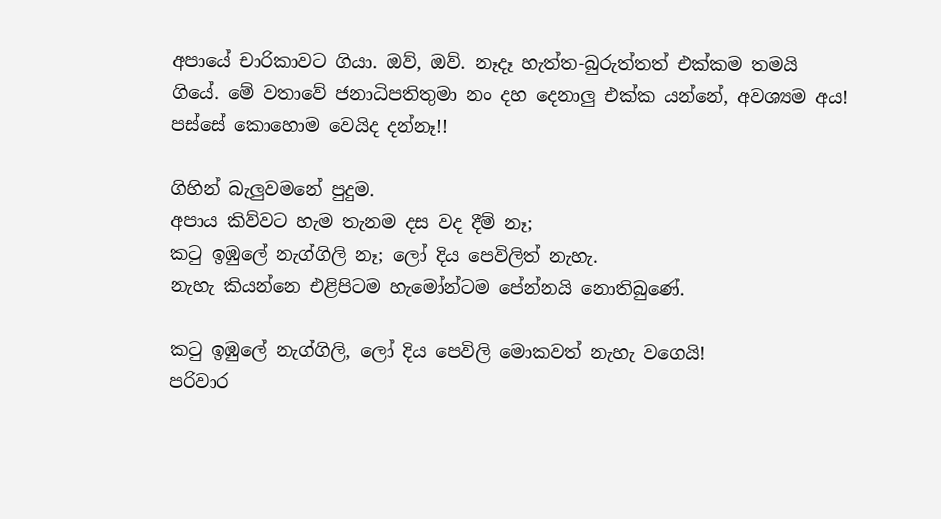අපායේ චාරිකාවට ගියා. ඔව්, ඔව්. නෑදෑ හැත්ත-බුරුත්තත් එක්කම තමයි ගියේ. මේ වතාවේ ජනාධිපතිතුමා නං දහ දෙනාලු එක්ක යන්නේ, අවශ්‍යම අය! පස්සේ කොහොම වෙයිද දන්නෑ!!

ගිහින් බැලුවමනේ පුදුම.
අපාය කිව්වට හැම තැනම දස වද දීම් නෑ;
කටු ඉඹුලේ නැග්ගිලි නෑ; ලෝ දිය පෙවිලිත් නැහැ.
නැහැ කියන්නෙ එළිපිටම හැමෝන්ටම පේන්නයි නොතිබුණේ.

කටු ඉඹුලේ නැග්ගිලි, ලෝ දිය පෙවිලි මොකවත් නැහැ වගෙයි!
පරිවාර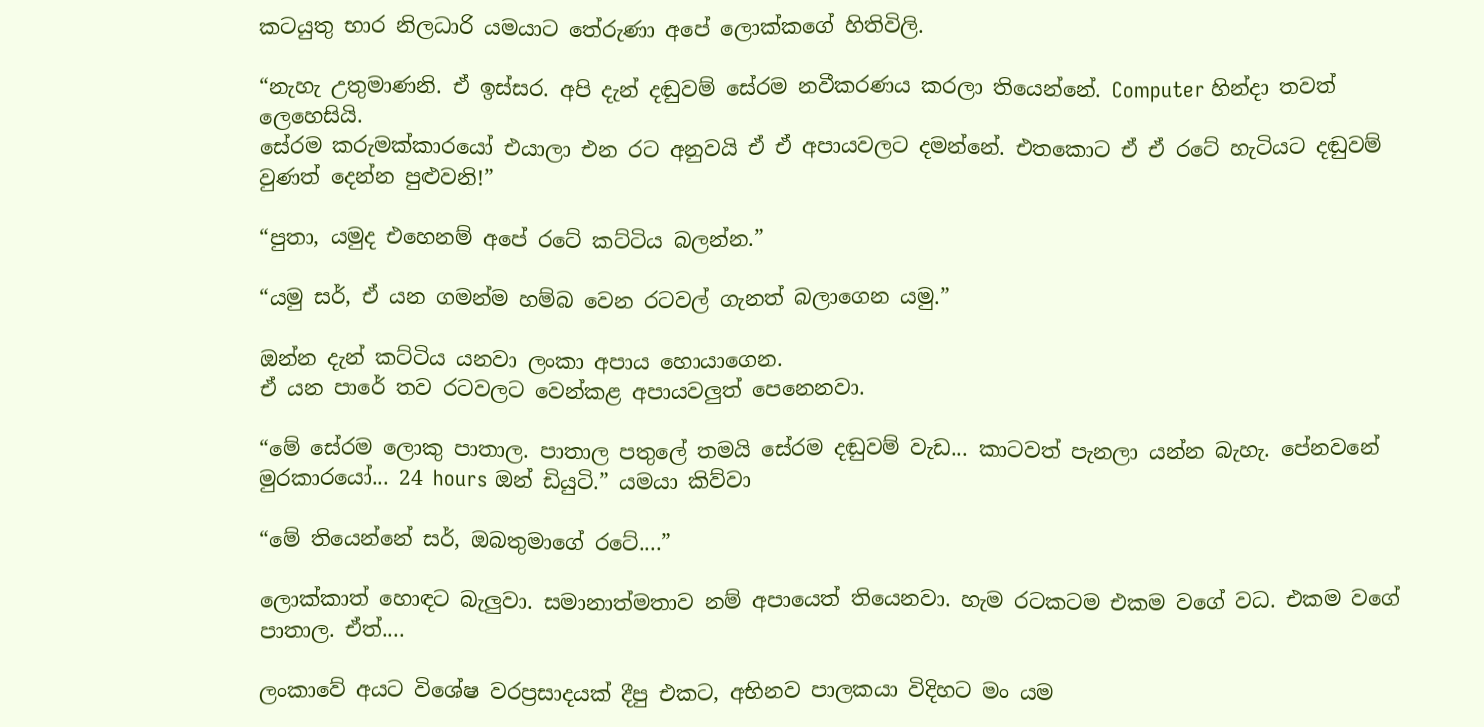කටයුතු භාර නිලධාරි යමයාට තේරුණා අපේ ලොක්කගේ හිතිවිලි.

“නැහැ උතුමාණනි. ඒ ඉස්සර. අපි දැන් දඬුවම් සේරම නවීකරණය කරලා තියෙන්නේ. Computer හින්දා තවත් ලෙහෙසියි.
සේරම කරුමක්කාරයෝ එයාලා එන රට අනුවයි ඒ ඒ අපායවලට දමන්නේ. එතකොට ඒ ඒ රටේ හැටියට දඬුවම් වුණත් දෙන්න පුළුවනි!”

“පුතා, යමුද එහෙනම් අපේ රටේ කට්ටිය බලන්න.”

“යමු සර්, ඒ යන ගමන්ම හම්බ වෙන රටවල් ගැනත් බලාගෙන යමු.”

ඔන්න දැන් කට්ටිය යනවා ලංකා අපාය හොයාගෙන.
ඒ යන පාරේ තව රටවලට වෙන්කළ අපායවලුත් පෙනෙනවා.

“මේ සේරම ලොකු පාතාල. පාතාල පතුලේ තමයි සේරම දඬුවම් වැඩ... කාටවත් පැනලා යන්න බැහැ. පේනවනේ මුරකාරයෝ... 24 hours ඔන් ඩියුටි.” යමයා කිව්වා

“මේ තියෙන්නේ සර්, ඔබතුමාගේ රටේ....”

ලොක්කාත් හොඳට බැලුවා. සමානාත්මතාව නම් අපායෙත් තියෙනවා. හැම රටකටම එකම වගේ වධ. එකම වගේ පාතාල. ඒත්....

ලංකාවේ අයට විශේෂ වරප්‍රසාදයක් දීපු එකට, අභිනව පාලකයා විදිහට මං යම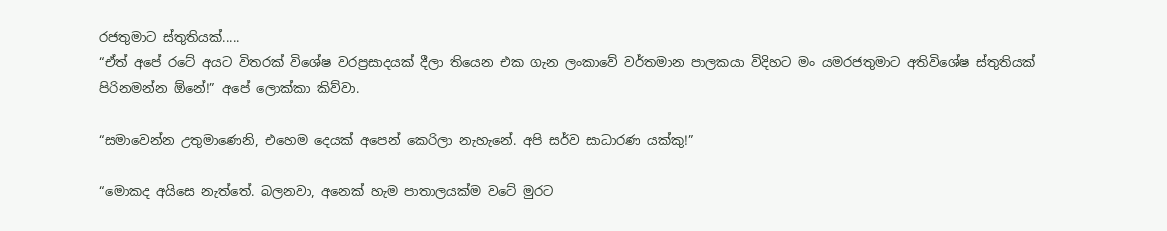රජතුමාට ස්තුතියක්.....
“ඒත් අපේ රටේ අයට විතරක් විශේෂ වරප්‍රසාදයක් දීලා තියෙන එක ගැන ලංකාවේ වර්තමාන පාලකයා විදිහට මං යමරජතුමාට අතිවිශේෂ ස්තුතියක් පිරිනමන්න ඕනේ!” අපේ ලොක්කා කිව්වා.

“සමාවෙන්න උතුමාණෙනි, එහෙම දෙයක් අපෙන් කෙරිලා නැහැනේ. අපි සර්ව සාධාරණ යක්කු!”

“මොකද අයිසෙ නැත්තේ. බලනවා, අනෙක් හැම පාතාලයක්ම වටේ මුරට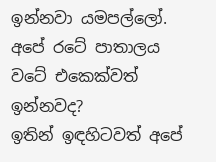ඉන්නවා යමපල්ලෝ.
අපේ රටේ පාතාලය වටේ එකෙක්වත් ඉන්නවද?
ඉතින් ඉඳහිටවත් අපේ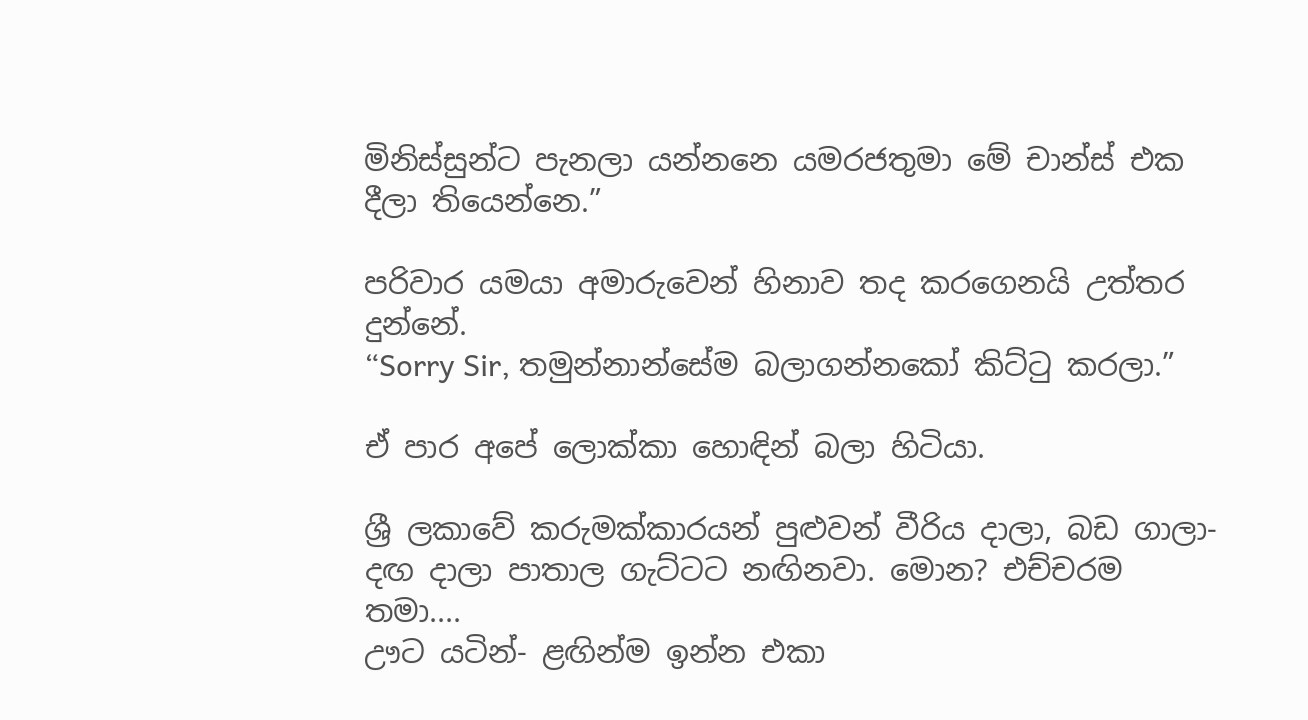මිනිස්සුන්ට පැනලා යන්නනෙ යමරජතුමා මේ චාන්ස් එක දීලා තියෙන්නෙ.”

පරිවාර යමයා අමාරුවෙන් හිනාව තද කරගෙනයි උත්තර දුන්නේ.
“Sorry Sir, තමුන්නාන්සේම බලාගන්නකෝ කිට්ටු කරලා.”

ඒ පාර අපේ ලොක්කා හොඳින් බලා හිටියා.

ශ්‍රී ලකාවේ කරුමක්කාරයන් පුළුවන් වීරිය දාලා, බඩ ගාලා- දඟ දාලා පාතාල ගැට්ටට නඟිනවා. මොන? එච්චරම තමා....
ඌට යටින්- ළඟින්ම ඉන්න එකා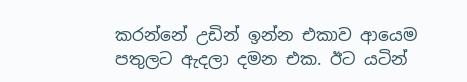කරන්නේ උඩින් ඉන්න එකාව ආයෙම පතුලට ඇදලා දමන එක. ඊට යටින්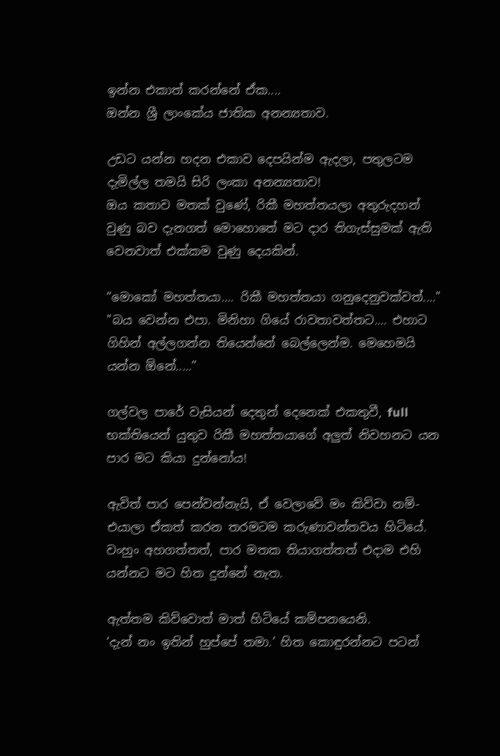ඉන්න එකාත් කරන්නේ ඒක....
ඔන්න ශ්‍රී ලාංකේය ජාතික අනන්‍යතාව.

උඩට යන්න හදන එකාව දෙපයින්ම ඇදලා, පතුලටම දැමිල්ල තමයි සිරි ලංකා අනන්‍යතාව!
ඔය කතාව මතක් වුණේ, රිකී මහත්තයලා අතුරුදහන් වුණු බව දැනගත් මොහොතේ මට දාර තිගැස්සුමක් ඇති වෙනවාත් එක්කම වුණු දෙයකින්.

“මොකෝ මහත්තයා.... රිකී මහත්තයා ගනුදෙනුවක්වත්...."
"බය වෙන්න එපා. මිනිහා ගියේ රාවතාවත්තට.... එහාට ගිහින් අල්ලගන්න තියෙන්නේ බෙල්ලෙන්ම. මෙහෙමයි යන්න ඕනේ.....”

ගල්වල පාරේ වැසියන් දෙතුන් දෙනෙක් එකතුවී, full භක්තියෙන් යුතුව රිකී මහත්තයාගේ අලුත් නිවහනට යන පාර මට කියා දුන්නෝය!

ඇවිත් පාර පෙන්වන්නැයි, ඒ වෙලාවේ මං කිව්වා නම්- එයාලා ඒකත් කරන තරමටම කරුණාවන්තවය හිටියේ. වංහුං අහගත්තත්, පාර මතක තියාගත්තත් එදාම එහි යන්නට මට හිත දුන්නේ නැත.

ඇත්තම කිව්වොත් මාත් හිටියේ කම්පනයෙනි.
‘දැන් නං ඉතින් හුප්පේ තමා.’ හිත කොඳුරන්නට පටන්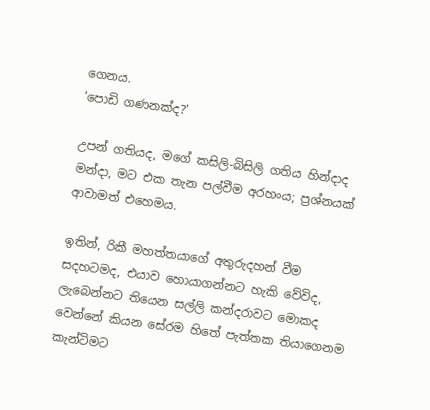ගෙනය.
‘පොඩි ගණනක්ද?’

උපන් ගතියද, මගේ කසිලි-බිසිලි ගතිය හින්දාද මන්දා, මට එක තැන පල්වීම අරහංය; ප්‍රශ්නයක් ආවාමත් එහෙමය.

ඉතින්, රිකී මහත්තයාගේ අතුරුදහන් වීම සදහටමද, එයාව හොයාගන්නට හැකි වේවිද, ලැබෙන්නට තියෙන සල්ලි කන්දරාවට මොකද වෙන්නේ කියන සේරම හිතේ පැත්තක තියාගෙනම කැන්ටිමට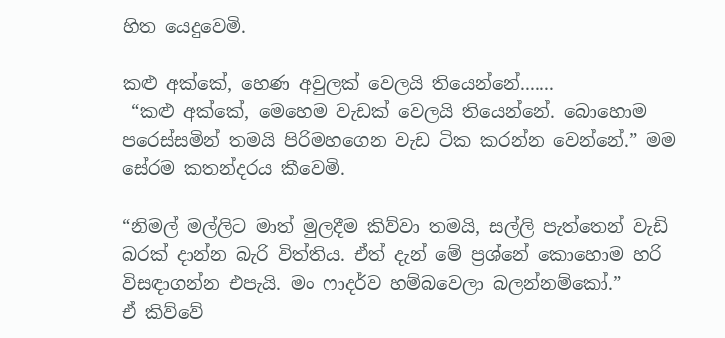හිත යෙදුවෙමි.

කළු අක්කේ, හෙණ අවුලක් වෙලයි තියෙන්නේ.......
 “කළු අක්කේ, මෙහෙම වැඩක් වෙලයි තියෙන්නේ. බොහොම පරෙස්සමින් තමයි පිරිමහගෙන වැඩ ටික කරන්න වෙන්නේ.” මම සේරම කතන්දරය කීවෙමි.

“නිමල් මල්ලිට මාත් මුලදීම කිව්වා තමයි, සල්ලි පැත්තෙන් වැඩි බරක් දාන්න බැරි විත්තිය. ඒත් දැන් මේ ප්‍රශ්නේ කොහොම හරි විසඳාගන්න එපැයි. මං ෆාදර්ව හම්බවෙලා බලන්නම්කෝ.”
ඒ කිව්වේ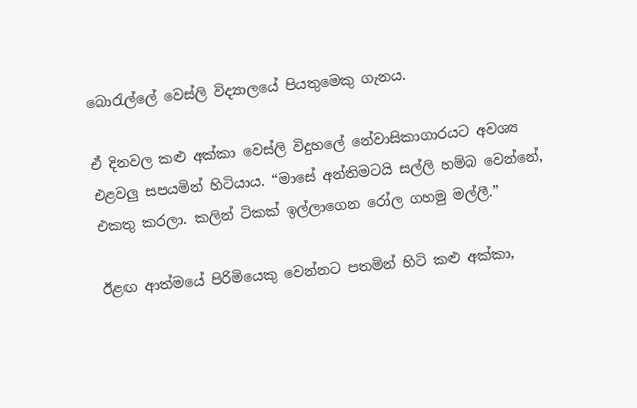බොරැල්ලේ වෙස්ලි විද්‍යාලයේ පියතුමෙකු ගැනය.

ඒ දිනවල කළු අක්කා වෙස්ලි විදුහලේ නේවාසිකාගාරයට අවශ්‍ය එළවලු සපයමින් හිටියාය. “මාසේ අන්තිමටයි සල්ලි හම්බ වෙන්නේ, එකතු කරලා. කලින් ටිකක් ඉල්ලාගෙන රෝල ගහමු මල්ලී.”

ඊළඟ ආත්මයේ පිරිමියෙකු වෙන්නට පතමින් හිටි කළු අක්කා,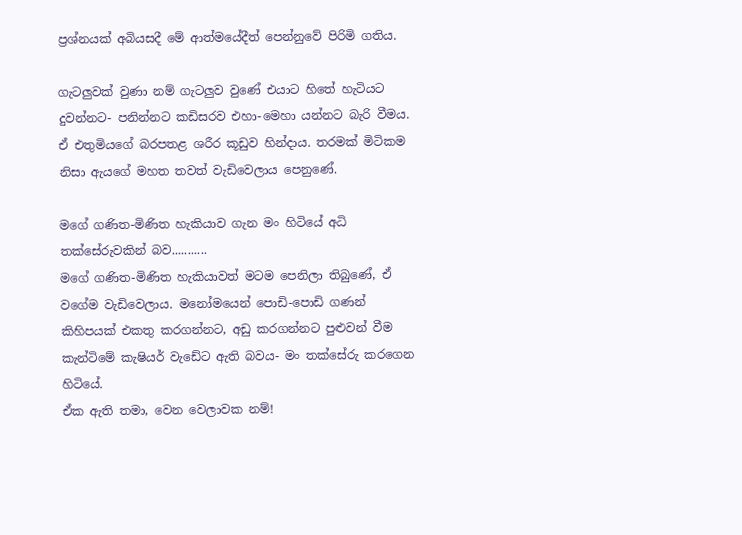ප්‍රශ්නයක් අබියසදී මේ ආත්මයේදීත් පෙන්නුවේ පිරිමි ගතිය.

ගැටලුවක් වුණා නම් ගැටලුව වුණේ එයාට හිතේ හැටියට දුවන්නට- පනින්නට කඩිසරව එහා-මෙහා යන්නට බැරි වීමය. ඒ එතුමියගේ බරපතළ ශරීර කූඩුව හින්දාය. තරමක් මිටිකම නිසා ඇයගේ මහත තවත් වැඩිවෙලාය පෙනුණේ.

මගේ ගණිත-මිණිත හැකියාව ගැන මං හිටියේ අධි තක්සේරුවකින් බව...........
මගේ ගණිත-මිණිත හැකියාවත් මටම පෙනිලා තිබුණේ, ඒ වගේම වැඩිවෙලාය. මනෝමයෙන් පොඩි-පොඩි ගණන් කිහිපයක් එකතු කරගන්නට, අඩු කරගන්නට පුළුවන් වීම කැන්ටිමේ කැෂියර් වැඩේට ඇති බවය- මං තක්සේරු කරගෙන හිටියේ.
ඒක ඇති තමා, වෙන වෙලාවක නම්!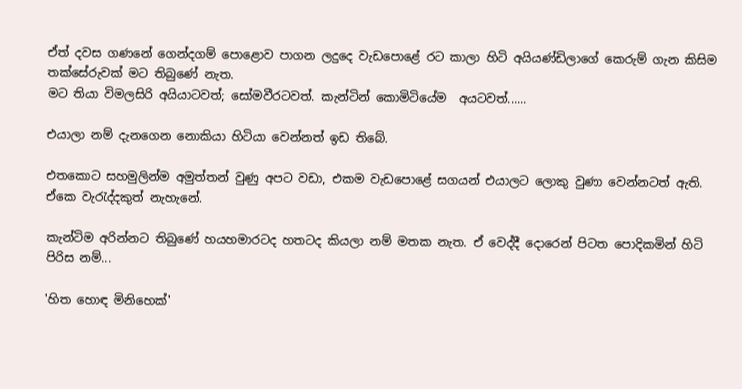ඒත් දවස ගණනේ ගෙන්දගම් පොළොව පාගන ලදුදෙ වැඩපොළේ රට කාලා හිටි අයියණ්ඩිලාගේ කෙරුම් ගැන කිසිම තක්සේරුවක් මට තිබුණේ නැත.
මට තියා විමලසිරි අයියාටවත්; සෝමවීරටවත්. කැන්ටින් කොමිටියේම  අයටවත්......

එයාලා නම් දැනගෙන නොකියා හිටියා වෙන්නත් ඉඩ තිබේ.

එතකොට සහමුලින්ම අමුත්තන් වුණු අපට වඩා, එකම වැඩපොළේ සගයන් එයාලට ලොකු වුණා වෙන්නටත් ඇති. ඒකෙ වැරැද්දකුත් නැහැනේ.

කැන්ටිම අරින්නට තිබුණේ හයහමාරටද හතටද කියලා නම් මතක නැත. ඒ වෙද්දී දොරෙන් පිටත පොදිකමින් හිටි පිරිස නම්...

'හිත හොඳ මිනිහෙක්'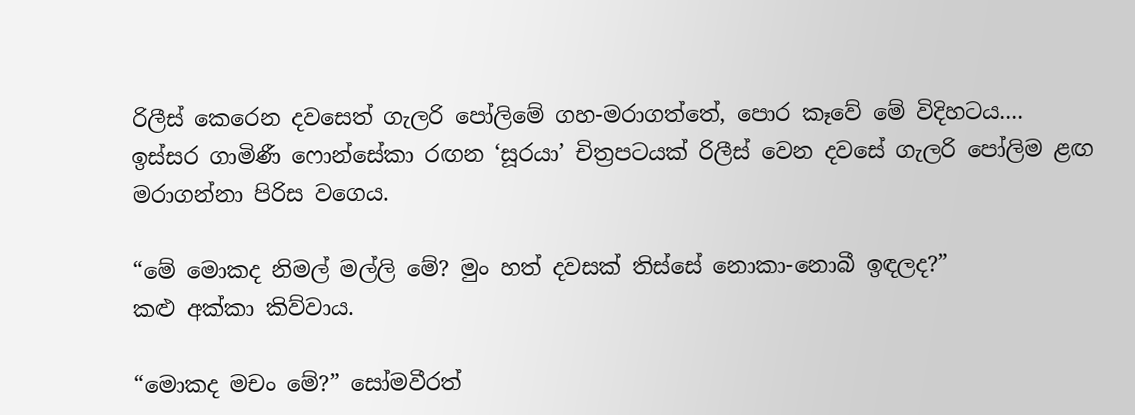රිලීස් කෙරෙන දවසෙත් ගැලරි පෝලිමේ ගහ-මරාගත්තේ, පොර කෑවේ මේ විදිහටය....
ඉස්සර ගාමිණී ෆොන්සේකා රඟන ‘සූරයා’ චිත්‍රපටයක් රිලීස් වෙන දවසේ ගැලරි පෝලිම ළඟ මරාගන්නා පිරිස වගෙය.

“මේ මොකද නිමල් මල්ලි මේ? මුං හත් දවසක් තිස්සේ නොකා-නොබී ඉඳලද?”
කළු අක්කා කිව්වාය.

“මොකද මචං මේ?” සෝමවීරත්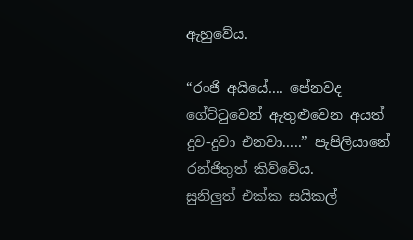ඇහුවේය.

“රංජි අයියේ.... පේනවද ගේට්ටුවෙන් ඇතුළුවෙන අයත් දුව-දුවා එනවා.....” පැපිලියානේ රන්ජිතුත් කිව්වේය.
සුනිලුත් එක්ක සයිකල්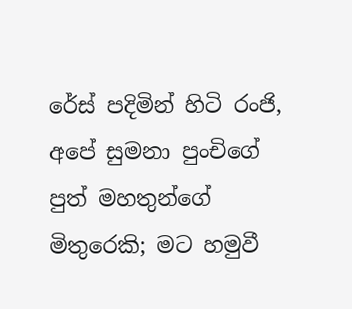රේස් පදිමින් හිටි රංජි, අපේ සුමනා පුංචිගේ පුත් මහතුන්ගේ මිතුරෙකි; මට හමුවී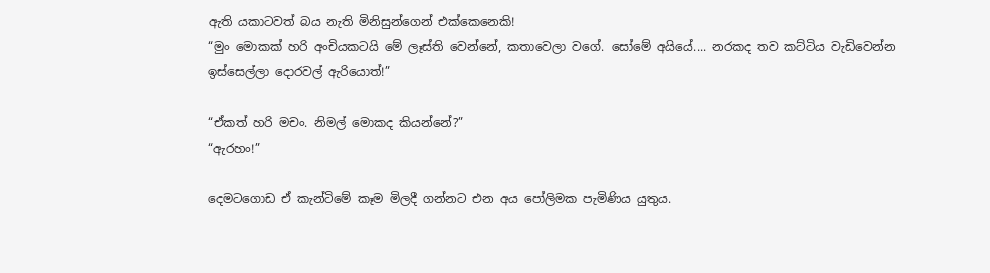ඇති යකාටවත් බය නැති මිනිසුන්ගෙන් එක්කෙනෙකි!
“මුං මොකක් හරි අංචියකටයි මේ ලෑස්ති වෙන්නේ, කතාවෙලා වගේ. සෝමේ අයියේ.... නරකද තව කට්ටිය වැඩිවෙන්න ඉස්සෙල්ලා දොරවල් ඇරියොත්!”

“ඒකත් හරි මචං. නිමල් මොකද කියන්නේ?”
“ඇරහං!”

දෙමටගොඩ ඒ කැන්ටිමේ කෑම මිලදී ගන්නට එන අය පෝලිමක පැමිණිය යුතුය.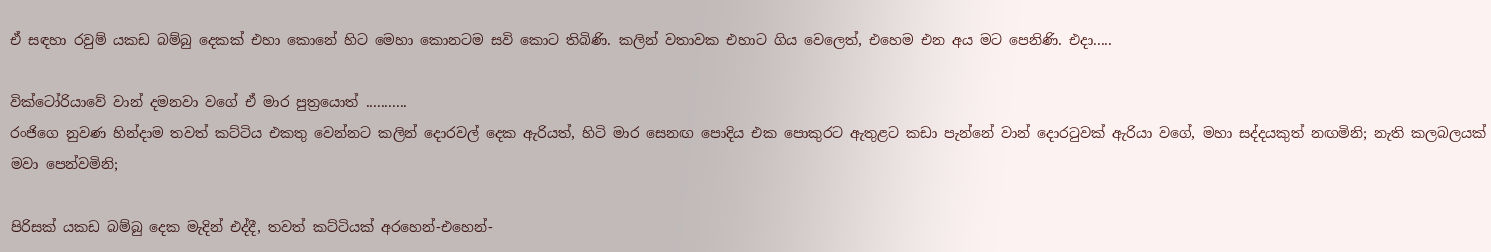ඒ සඳහා රවුම් යකඩ බම්බු දෙකක් එහා කොනේ හිට මෙහා කොනටම සවි කොට තිබිණි. කලින් වතාවක එහාට ගිය වෙලෙත්, එහෙම එන අය මට පෙනිණි. එදා.....

වික්ටෝරියාවේ වාන් දමනවා වගේ ඒ මාර පුත්‍රයොත් ...........
රංජිගෙ නුවණ හින්දාම තවත් කට්ටිය එකතු වෙන්නට කලින් දොරවල් දෙක ඇරියත්, හිටි මාර සෙනඟ පොදිය එක පොකුරට ඇතුළට කඩා පැන්නේ වාන් දොරටුවක් ඇරියා වගේ, මහා සද්දයකුත් නඟමිනි; නැති කලබලයක් මවා පෙන්වමිනි;

පිරිසක් යකඩ බම්බු දෙක මැදින් එද්දී, තවත් කට්ටියක් අරහෙන්-එහෙන්-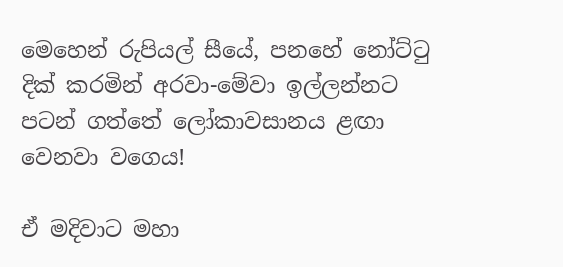මෙහෙන් රුපියල් සීයේ, පනහේ නෝට්ටු දික් කරමින් අරවා-මේවා ඉල්ලන්නට පටන් ගත්තේ ලෝකාවසානය ළඟා වෙනවා වගෙය!

ඒ මදිවාට මහා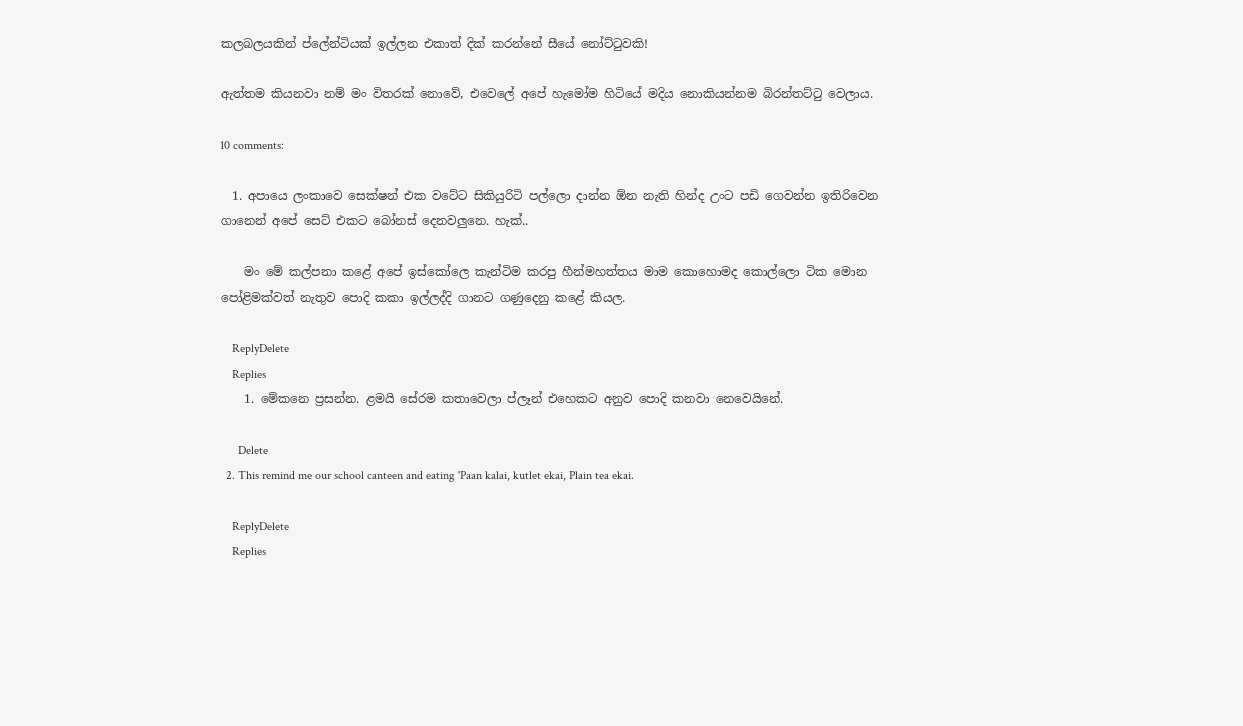කලබලයකින් ප්ලේන්ටියක් ඉල්ලන එකාත් දික් කරන්නේ සීයේ නෝට්ටුවකි!

ඇත්තම කියනවා නම් මං විතරක් නොවේ, එවෙලේ අපේ හැමෝම හිටියේ මදිය නොකියන්නම බිරන්තට්ටු වෙලාය.

10 comments:

  1. අපායෙ ලංකාවෙ සෙක්ෂන් එක වටේට සිකියුරිටි පල්ලො දාන්න ඕන නැති හින්ද උංට පඩි ගෙවන්න ඉතිරිවෙන ගානෙන් අපේ සෙට් එකට බෝනස් දෙනවලුනෙ. හැක්..

    මං මේ කල්පනා කළේ අපේ ඉස්කෝලෙ කැන්ටිම කරපු හීන්මහත්තය මාම කොහොමද කොල්ලො ටික මොන පෝළිමක්වත් නැතුව පොදි කකා ඉල්ලද්දි ගානට ගණුදෙනු කළේ කියල.

    ReplyDelete
    Replies
    1. මේකනෙ ප්‍රසන්න. ළමයි සේරම කතාවෙලා ප්ලෑන් එහෙකට අනුව පොදි කනවා නෙවෙයිනේ.

      Delete
  2. This remind me our school canteen and eating 'Paan kalai, kutlet ekai, Plain tea ekai.

    ReplyDelete
    Replies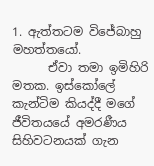1. ඇත්තටම විජේබාහු මහත්තයෝ.
      ඒවා තමා ඉමිහිරි මතක. ඉස්කෝලේ කැන්ටිම කියද්දී මගේ ජීවිතයයේ අමරණීය සිහිවටනයක් ගැන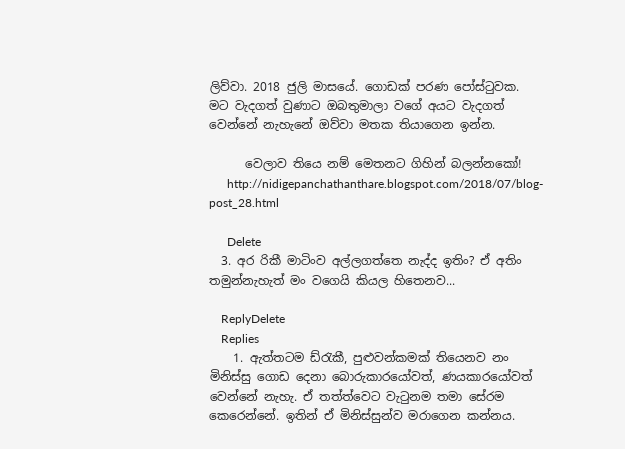ලිව්වා. 2018 ජුලි මාසයේ. ගොඩක් පරණ පෝස්ටුවක. මට වැදගත් වුණාට ඔබතුමාලා වගේ අයට වැදගත් වෙන්නේ නැහැනේ ඔව්වා මතක තියාගෙන ඉන්න.

      වෙලාව තියෙ නම් මෙතනට ගිහින් බලන්නකෝ!
      http://nidigepanchathanthare.blogspot.com/2018/07/blog-post_28.html

      Delete
  3. අර රිකී මාටිංව අල්ලගත්තෙ නැද්ද ඉතිං? ඒ අතිං තමුන්නැහැත් මං වගෙයි කියල හිතෙනව...

    ReplyDelete
    Replies
    1. ඇත්තටම ඩ්රැකී, පුළුවන්කමක් තියෙනව නං මිනිස්සු ගොඩ දෙනා බොරුකාරයෝවත්, ණයකාරයෝවත් වෙන්නේ නැහැ. ඒ තත්ත්වෙට වැටුනම තමා සේරම කෙරෙන්නේ. ඉතින් ඒ මිනිස්සුන්ව මරාගෙන කන්නය.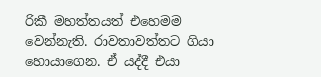රිකී මහත්තයත් එහෙමම වෙන්නැති. රාවතාවත්තට ගියා හොයාගෙන. ඒ යද්දී එයා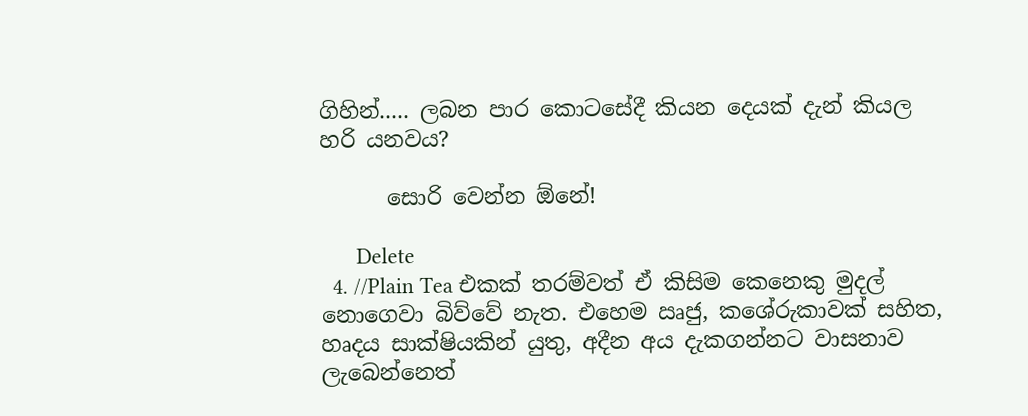ගිහින්..... ලබන පාර කොටසේදී කියන දෙයක් දැන් කියල හරි යනවය?

      සොරි වෙන්න ඕනේ!

      Delete
  4. //Plain Tea එකක් තරම්වත් ඒ කිසිම කෙනෙකු මුදල් නොගෙවා බිව්වේ නැත. එහෙම ඍජු, කශේරුකාවක් සහිත, හෘදය සාක්ෂියකින් යුතු, අදීන අය දැකගන්නට වාසනාව ලැබෙන්නෙත්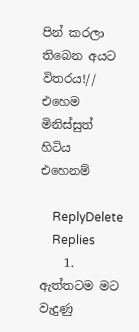පින් කරලා තිබෙන අයට විතරය!// එහෙම මිනිස්සුත් හිටිය එහෙනම්

    ReplyDelete
    Replies
    1. ඇත්තටම මට වැදුණු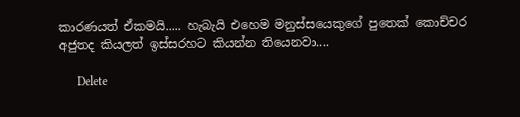කාරණයත් ඒකමයි..... හැබැයි එහෙම මනුස්සයෙකුගේ පුතෙක් කොච්චර අජුතද කියලත් ඉස්සරහට කියන්න තියෙනවා....

      Delete